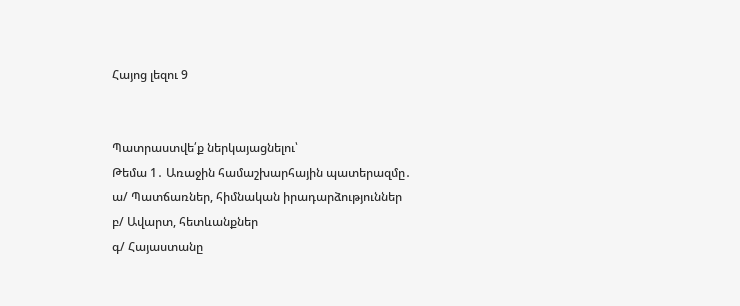Հայոց լեզու 9


Պատրաստվե՛ք ներկայացնելու՝
Թեմա 1․ Առաջին համաշխարհային պատերազմը․
ա/ Պատճառներ, հիմնական իրադարձություններ
բ/ Ավարտ, հետևանքներ
գ/ Հայաստանը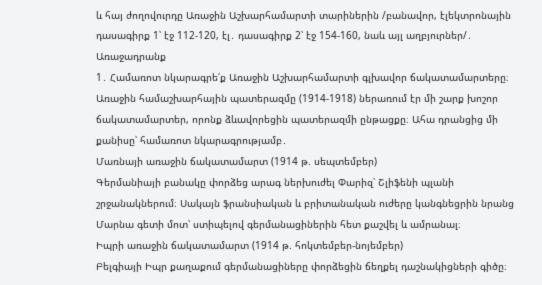և հայ ժողովուրդը Առաջին Աշխարհամարտի տարիներին /բանավոր, էլեկտրոնային դասագիրք 1՝ էջ 112-120, էլ․ դասագիրք 2՝ էջ 154-160, նաև այլ աղբյուրներ/․
Առաջադրանք
1․ Համառոտ նկարագրե՛ք Առաջին Աշխարհամարտի գլխավոր ճակատամարտերը։
Առաջին համաշխարհային պատերազմը (1914-1918) ներառում էր մի շարք խոշոր ճակատամարտեր, որոնք ձևավորեցին պատերազմի ընթացքը։ Ահա դրանցից մի քանիսը՝ համառոտ նկարագրությամբ․
Մառնայի առաջին ճակատամարտ (1914 թ. սեպտեմբեր)
Գերմանիայի բանակը փորձեց արագ ներխուժել Փարիզ՝ Շլիֆենի պլանի շրջանակներում։ Սակայն ֆրանսիական և բրիտանական ուժերը կանգնեցրին նրանց Մարնա գետի մոտ՝ ստիպելով գերմանացիներին հետ քաշվել և ամրանալ։
Իպրի առաջին ճակատամարտ (1914 թ. հոկտեմբեր-նոյեմբեր)
Բելգիայի Իպր քաղաքում գերմանացիները փորձեցին ճեղքել դաշնակիցների գիծը։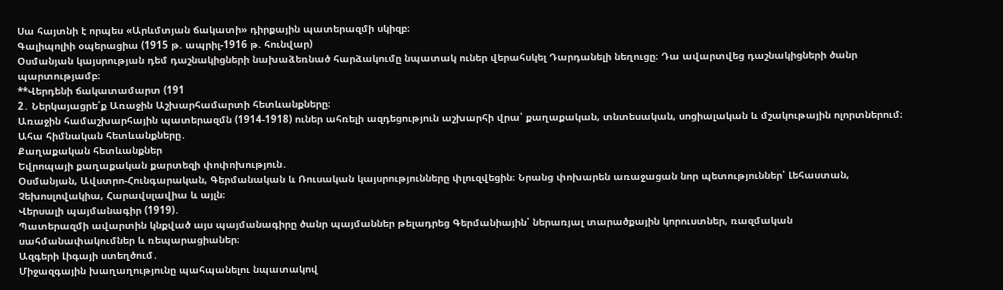Սա հայտնի է որպես «Արևմտյան ճակատի» դիրքային պատերազմի սկիզբ։
Գալիպոլիի օպերացիա (1915 թ. ապրիլ-1916 թ. հունվար)
Օսմանյան կայսրության դեմ դաշնակիցների նախաձեռնած հարձակումը նպատակ ուներ վերահսկել Դարդանելի նեղուցը։ Դա ավարտվեց դաշնակիցների ծանր պարտությամբ։
**Վերդենի ճակատամարտ (191
2․ Ներկայացրե՛ք Առաջին Աշխարհամարտի հետևանքները։
Առաջին համաշխարհային պատերազմն (1914-1918) ուներ ահռելի ազդեցություն աշխարհի վրա՝ քաղաքական, տնտեսական, սոցիալական և մշակութային ոլորտներում։ Ահա հիմնական հետևանքները․
Քաղաքական հետևանքներ
Եվրոպայի քաղաքական քարտեզի փոփոխություն․
Օսմանյան, Ավստրո-Հունգարական, Գերմանական և Ռուսական կայսրությունները փլուզվեցին։ Նրանց փոխարեն առաջացան նոր պետություններ՝ Լեհաստան, Չեխոսլովակիա, Հարավսլավիա և այլն։
Վերսալի պայմանագիր (1919)․
Պատերազմի ավարտին կնքված այս պայմանագիրը ծանր պայմաններ թելադրեց Գերմանիային՝ ներառյալ տարածքային կորուստներ, ռազմական սահմանափակումներ և ռեպարացիաներ։
Ազգերի Լիգայի ստեղծում․
Միջազգային խաղաղությունը պահպանելու նպատակով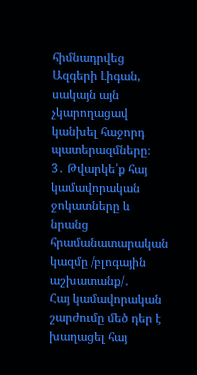հիմնադրվեց Ազգերի Լիգան, սակայն այն չկարողացավ կանխել հաջորդ պատերազմները։
3․ Թվարկե՛ք հայ կամավորական ջոկատները և նրանց հրամանատարական կազմը /բլոգային աշխատանք/․
Հայ կամավորական շարժումը մեծ դեր է խաղացել հայ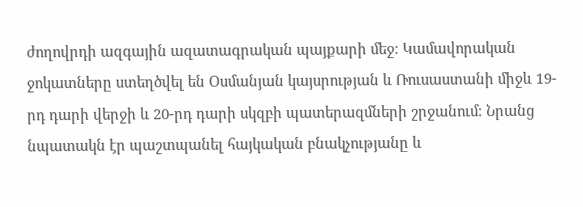ժողովրդի ազգային ազատագրական պայքարի մեջ։ Կամավորական ջոկատները ստեղծվել են Օսմանյան կայսրության և Ռուսաստանի միջև 19-րդ դարի վերջի և 20-րդ դարի սկզբի պատերազմների շրջանում։ Նրանց նպատակն էր պաշտպանել հայկական բնակչությանը և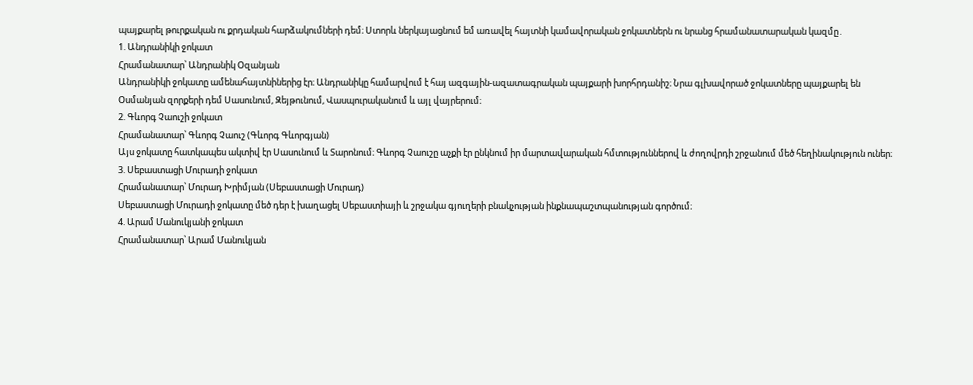պայքարել թուրքական ու քրդական հարձակումների դեմ։ Ստորև ներկայացնում եմ առավել հայտնի կամավորական ջոկատներն ու նրանց հրամանատարական կազմը․
1. Անդրանիկի ջոկատ
Հրամանատար՝ Անդրանիկ Օզանյան
Անդրանիկի ջոկատը ամենահայտնիներից էր։ Անդրանիկը համարվում է հայ ազգային-ազատագրական պայքարի խորհրդանիշ։ Նրա գլխավորած ջոկատները պայքարել են Օսմանյան զորքերի դեմ Սասունում, Զեյթունում, Վասպուրականում և այլ վայրերում։
2. Գևորգ Չաուշի ջոկատ
Հրամանատար՝ Գևորգ Չաուշ (Գևորգ Գևորգյան)
Այս ջոկատը հատկապես ակտիվ էր Սասունում և Տարոնում։ Գևորգ Չաուշը աչքի էր ընկնում իր մարտավարական հմտություններով և ժողովրդի շրջանում մեծ հեղինակություն ուներ։
3. Սեբաստացի Մուրադի ջոկատ
Հրամանատար՝ Մուրադ Խրիմյան (Սեբաստացի Մուրադ)
Սեբաստացի Մուրադի ջոկատը մեծ դեր է խաղացել Սեբաստիայի և շրջակա գյուղերի բնակչության ինքնապաշտպանության գործում։
4. Արամ Մանուկյանի ջոկատ
Հրամանատար՝ Արամ Մանուկյան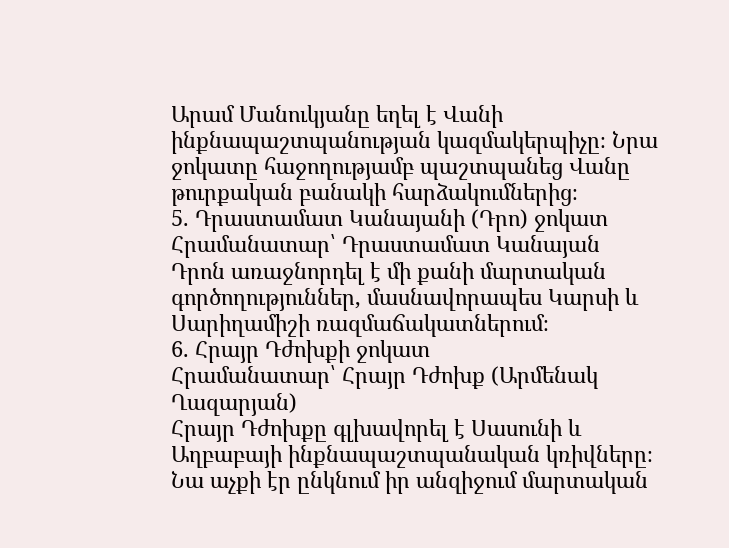Արամ Մանուկյանը եղել է Վանի ինքնապաշտպանության կազմակերպիչը։ Նրա ջոկատը հաջողությամբ պաշտպանեց Վանը թուրքական բանակի հարձակումներից։
5. Դրաստամատ Կանայանի (Դրո) ջոկատ
Հրամանատար՝ Դրաստամատ Կանայան
Դրոն առաջնորդել է մի քանի մարտական գործողություններ, մասնավորապես Կարսի և Սարիղամիշի ռազմաճակատներում։
6. Հրայր Դժոխքի ջոկատ
Հրամանատար՝ Հրայր Դժոխք (Արմենակ Ղազարյան)
Հրայր Դժոխքը գլխավորել է Սասունի և Աղբաբայի ինքնապաշտպանական կռիվները։ Նա աչքի էր ընկնում իր անզիջում մարտական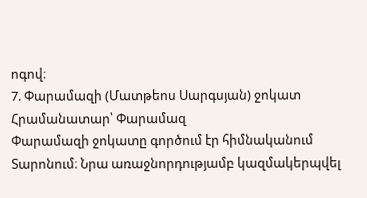ոգով։
7. Փարամազի (Մատթեոս Սարգսյան) ջոկատ
Հրամանատար՝ Փարամազ
Փարամազի ջոկատը գործում էր հիմնականում Տարոնում։ Նրա առաջնորդությամբ կազմակերպվել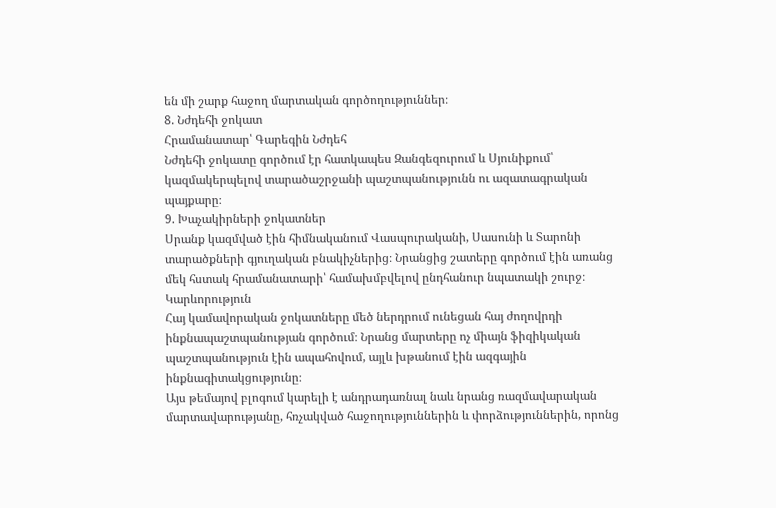են մի շարք հաջող մարտական գործողություններ։
8. Նժդեհի ջոկատ
Հրամանատար՝ Գարեգին Նժդեհ
Նժդեհի ջոկատը գործում էր հատկապես Զանգեզուրում և Սյունիքում՝ կազմակերպելով տարածաշրջանի պաշտպանությունն ու ազատագրական պայքարը։
9. Խաչակիրների ջոկատներ
Սրանք կազմված էին հիմնականում Վասպուրականի, Սասունի և Տարոնի տարածքների գյուղական բնակիչներից։ Նրանցից շատերը գործում էին առանց մեկ հստակ հրամանատարի՝ համախմբվելով ընդհանուր նպատակի շուրջ։
Կարևորություն
Հայ կամավորական ջոկատները մեծ ներդրում ունեցան հայ ժողովրդի ինքնապաշտպանության գործում։ Նրանց մարտերը ոչ միայն ֆիզիկական պաշտպանություն էին ապահովում, այլև խթանում էին ազգային ինքնագիտակցությունը։
Այս թեմայով բլոգում կարելի է անդրադառնալ նաև նրանց ռազմավարական մարտավարությանը, հռչակված հաջողություններին և փորձություններին, որոնց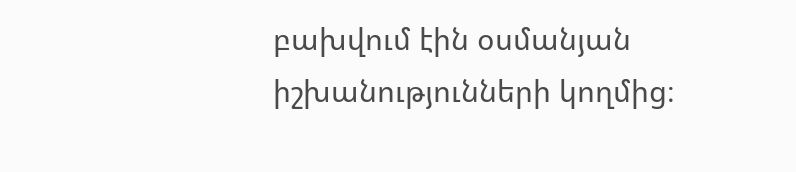բախվում էին օսմանյան իշխանությունների կողմից։